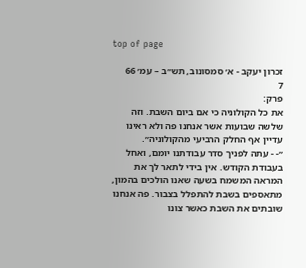top of page

זכרון יעקב - א׳ סמסונוב, תש״ב – עמ׳ 66
7
פרק:
את כל הקולוניה כי אם ביום השבת. וזה שלשה שבועות אשר אנחנו פה ולא ראינו עדיין אף החלק הרביעי מהקולוניה״.
״- - עתה לפניך סדר עבודתנו יומם, ואחל בעבודת הקודש. אין בידי לתאר לך את המראה המשמח בשעה שאנו הולכים בהמון, מתאספים בשבת להתפלל בצבור. פה אנחנו שובתים את השבת כאשר צונו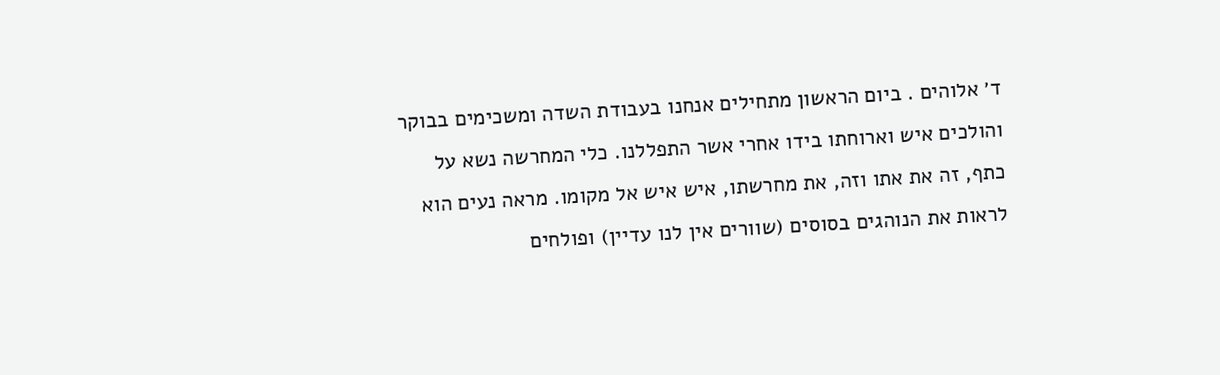ד׳ אלוהים . ביום הראשון מתחילים אנחנו בעבודת השדה ומשכימים בבוקר והולכים איש וארוחתו בידו אחרי אשר התפללנו. כלי המחרשה נשא על כתף, זה את אתו וזה, את מחרשתו, איש איש אל מקומו. מראה נעים הוא לראות את הנוהגים בסוסים (שוורים אין לנו עדיין) ופולחים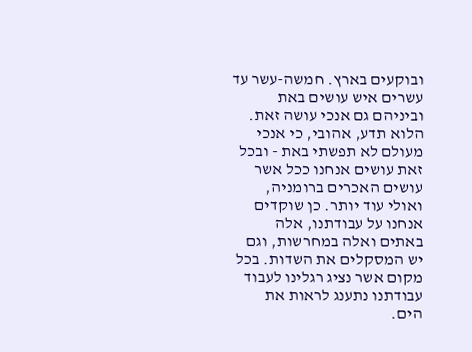ובוקעים בארץ. חמשה-עשר עד עשרים איש עושים באת וביניהם גם אנכי עושה זאת. הלוא תדע, אהובי, כי אנכי מעולם לא תפשתי באת - ובכל זאת עושים אנחנו ככל אשר עושים האכרים ברומניה, ואולי עוד יותר. כן שוקדים אנחנו על עבודתנו, אלה באתים ואלה במחרשות, וגם יש המסקלים את השדות. בכל מקום אשר נציג רגלינו לעבוד עבודתנו נתענג לראות את הים.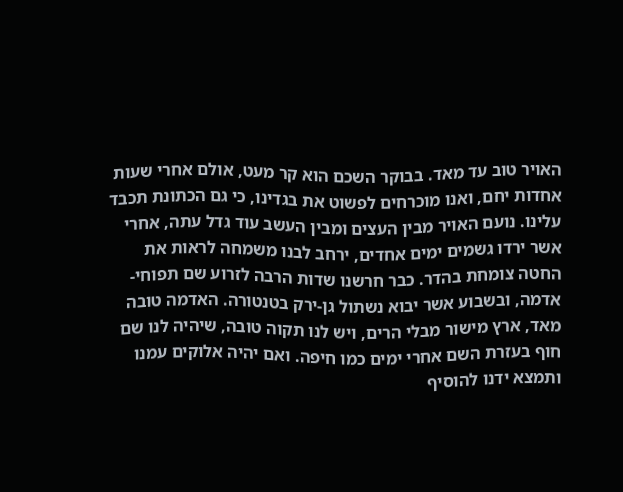האויר טוב עד מאד. בבוקר השכם הוא קר מעט, אולם אחרי שעות אחדות יחם, ואנו מוכרחים לפשוט את בגדינו, כי גם הכתונת תכבד עלינו. נועם האויר מבין העצים ומבין העשב עוד גדל עתה, אחרי אשר ירדו גשמים ימים אחדים, ירחב לבנו משמחה לראות את החטה צומחת בהדר. כבר חרשנו שדות הרבה לזרוע שם תפוחי-אדמה, ובשבוע אשר יבוא נשתול גן-ירק בטנטורה. האדמה טובה מאד, ארץ מישור מבלי הרים, ויש לנו תקוה טובה, שיהיה לנו שם חוף בעזרת השם אחרי ימים כמו חיפה. ואם יהיה אלוקים עמנו ותמצא ידנו להוסיף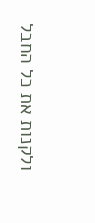ולקנות את כל החבל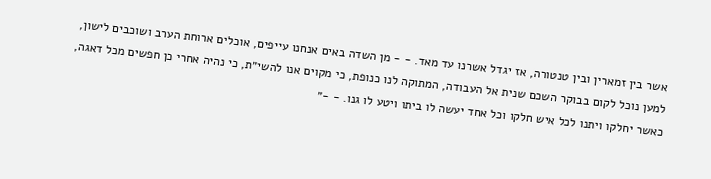אשר בין זמארין ובין טנטורה, אז יגדל אשרנו עד מאד. - - מן השדה באים אנחנו עייפים, אוכלים ארוחת הערב ושוכבים לישון, למען נוכל לקום בבוקר השכם שנית אל העבודה, המתוקה לנו כנופת, כי מקוים אנו להשי״ת, כי נהיה אחרי כן חפשים מכל דאגה, כאשר יחלקו ויתנו לכל איש חלקו וכל אחד יעשה לו ביתו ויטע לו גנו. - -״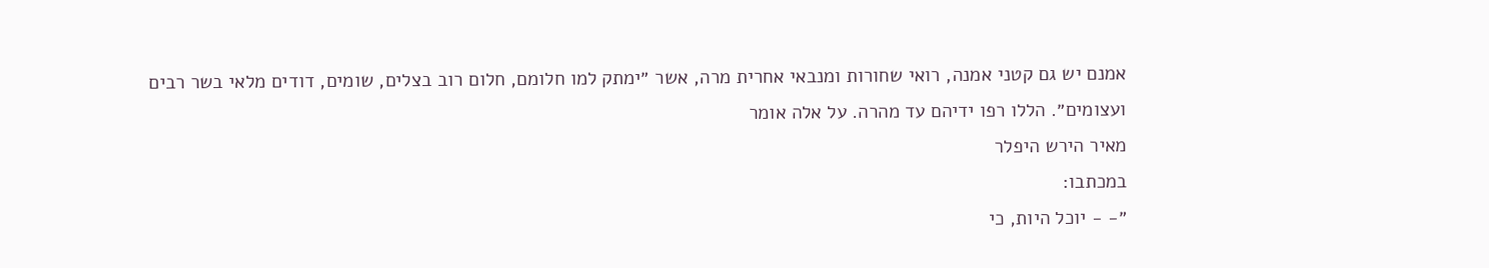אמנם יש גם קטני אמנה, רואי שחורות ומנבאי אחרית מרה, אשר ״ימתק למו חלומם, חלום רוב בצלים, שומים, דודים מלאי בשר רבים ועצומים״. הללו רפו ידיהם עד מהרה. על אלה אומר
מאיר הירש היפלר
במכתבו:
״- - יוכל היות, כי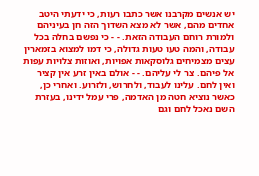יש אנשים מקרבנו אשר כתבו רעות, כי ידעתי היטב אחדים מהם, אשר לא מצא השדוך הזה חן בעיניהם ולמורת רוחם העבודה הזאת. - - כי נפשם בחלה בכל עבודה, והמה טעו טעות גדולה, כי דמו למצוא בזמארין עצים מצמיחים גלוסקאות אפויות, ואוזות צלויות עפות אל פיהם. צר לי עליהם. - - אולם באין זרע אין קציר ואין לחם. עלינו לעבוד, ולחרוש, ולזרוע. ואחרי כן, כאשר נוציא חטה מן האדמה, פרי עמל ידינו, בעזרת השם נאכל לחם וגם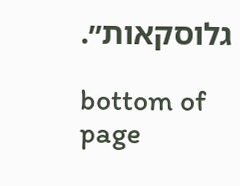גלוסקאות״.

bottom of page